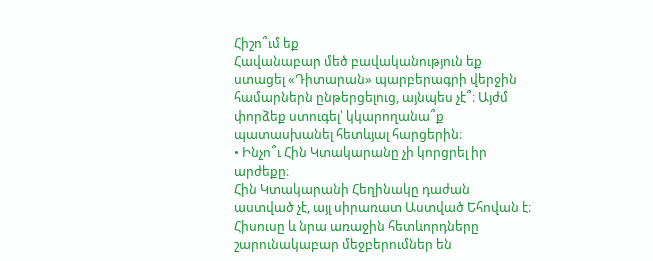Հիշո՞ւմ եք
Հավանաբար մեծ բավականություն եք ստացել «Դիտարան» պարբերագրի վերջին համարներն ընթերցելուց, այնպես չէ՞։ Այժմ փորձեք ստուգել՝ կկարողանա՞ք պատասխանել հետևյալ հարցերին։
• Ինչո՞ւ Հին Կտակարանը չի կորցրել իր արժեքը։
Հին Կտակարանի Հեղինակը դաժան աստված չէ, այլ սիրառատ Աստված Եհովան է։ Հիսուսը և նրա առաջին հետևորդները շարունակաբար մեջբերումներ են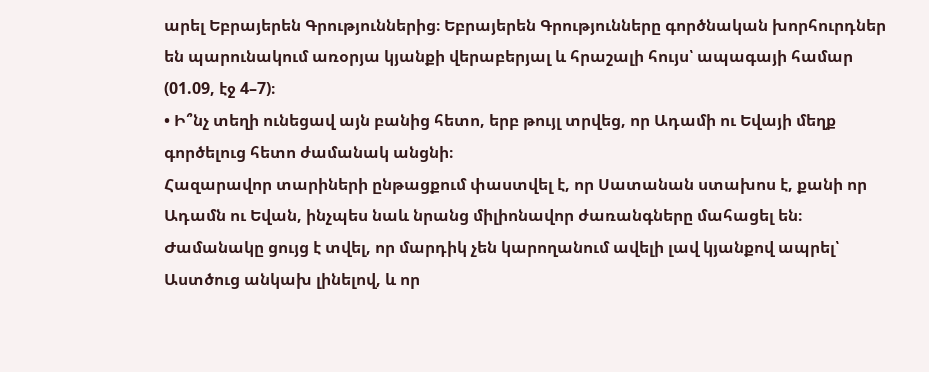արել Եբրայերեն Գրություններից։ Եբրայերեն Գրությունները գործնական խորհուրդներ են պարունակում առօրյա կյանքի վերաբերյալ և հրաշալի հույս՝ ապագայի համար (01.09, էջ 4–7)։
• Ի՞նչ տեղի ունեցավ այն բանից հետո, երբ թույլ տրվեց, որ Ադամի ու Եվայի մեղք գործելուց հետո ժամանակ անցնի։
Հազարավոր տարիների ընթացքում փաստվել է, որ Սատանան ստախոս է, քանի որ Ադամն ու Եվան, ինչպես նաև նրանց միլիոնավոր ժառանգները մահացել են։ Ժամանակը ցույց է տվել, որ մարդիկ չեն կարողանում ավելի լավ կյանքով ապրել՝ Աստծուց անկախ լինելով, և որ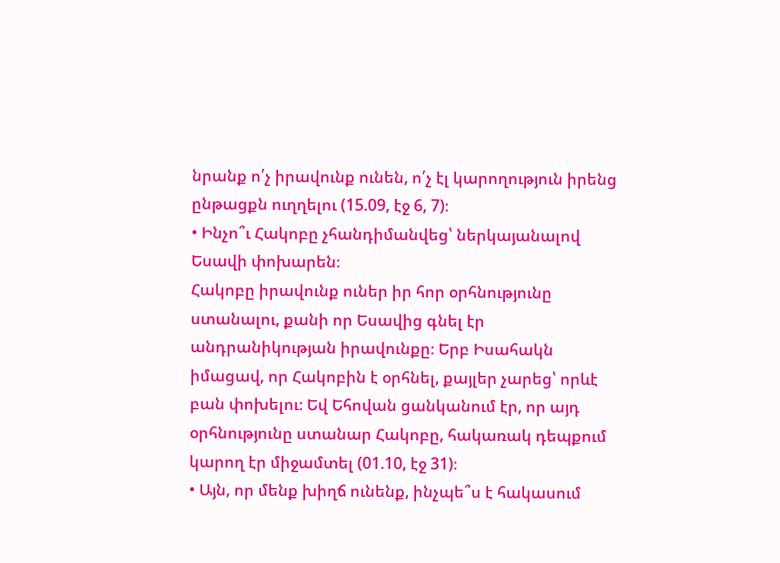նրանք ո՛չ իրավունք ունեն, ո՛չ էլ կարողություն իրենց ընթացքն ուղղելու (15.09, էջ 6, 7)։
• Ինչո՞ւ Հակոբը չհանդիմանվեց՝ ներկայանալով Եսավի փոխարեն։
Հակոբը իրավունք ուներ իր հոր օրհնությունը ստանալու, քանի որ Եսավից գնել էր անդրանիկության իրավունքը։ Երբ Իսահակն իմացավ, որ Հակոբին է օրհնել, քայլեր չարեց՝ որևէ բան փոխելու։ Եվ Եհովան ցանկանում էր, որ այդ օրհնությունը ստանար Հակոբը, հակառակ դեպքում կարող էր միջամտել (01.10, էջ 31)։
• Այն, որ մենք խիղճ ունենք, ինչպե՞ս է հակասում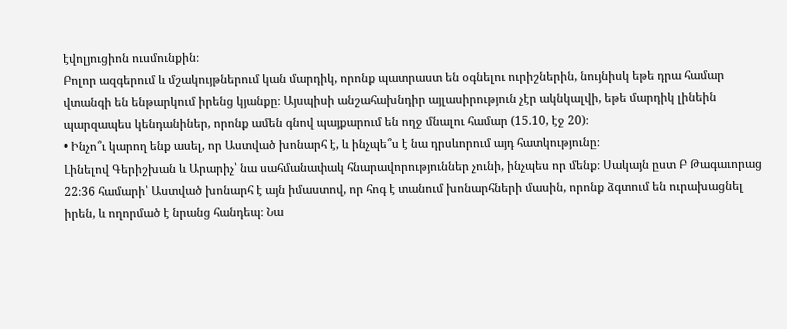էվոլյուցիոն ուսմունքին։
Բոլոր ազգերում և մշակույթներում կան մարդիկ, որոնք պատրաստ են օգնելու ուրիշներին, նույնիսկ եթե դրա համար վտանգի են ենթարկում իրենց կյանքը։ Այսպիսի անշահախնդիր այլասիրություն չէր ակնկալվի, եթե մարդիկ լինեին պարզապես կենդանիներ, որոնք ամեն գնով պայքարում են ողջ մնալու համար (15.10, էջ 20)։
• Ինչո՞ւ կարող ենք ասել, որ Աստված խոնարհ է, և ինչպե՞ս է նա դրսևորում այդ հատկությունը։
Լինելով Գերիշխան և Արարիչ՝ նա սահմանափակ հնարավորություններ չունի, ինչպես որ մենք։ Սակայն ըստ Բ Թագաւորաց 22։36 համարի՝ Աստված խոնարհ է այն իմաստով, որ հոգ է տանում խոնարհների մասին, որոնք ձգտում են ուրախացնել իրեն, և ողորմած է նրանց հանդեպ։ Նա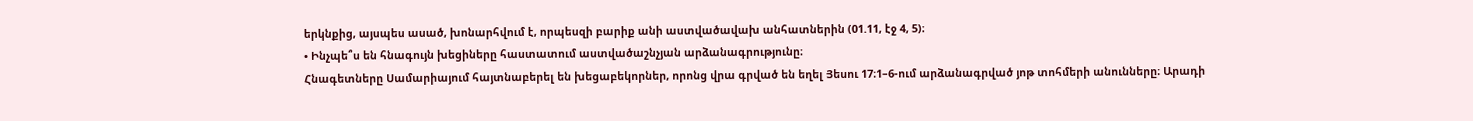երկնքից, այսպես ասած, խոնարհվում է, որպեսզի բարիք անի աստվածավախ անհատներին (01.11, էջ 4, 5)։
• Ինչպե՞ս են հնագույն խեցիները հաստատում աստվածաշնչյան արձանագրությունը։
Հնագետները Սամարիայում հայտնաբերել են խեցաբեկորներ, որոնց վրա գրված են եղել Յեսու 17։1–6-ում արձանագրված յոթ տոհմերի անունները։ Արադի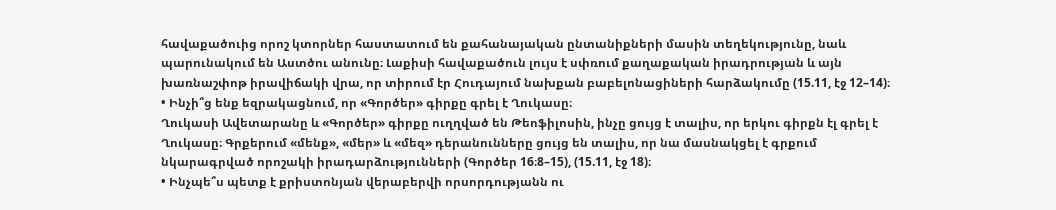հավաքածուից որոշ կտորներ հաստատում են քահանայական ընտանիքների մասին տեղեկությունը, նաև պարունակում են Աստծու անունը։ Լաքիսի հավաքածուն լույս է սփռում քաղաքական իրադրության և այն խառնաշփոթ իրավիճակի վրա, որ տիրում էր Հուդայում նախքան բաբելոնացիների հարձակումը (15.11, էջ 12–14)։
• Ինչի՞ց ենք եզրակացնում, որ «Գործեր» գիրքը գրել է Ղուկասը։
Ղուկասի Ավետարանը և «Գործեր» գիրքը ուղղված են Թեոֆիլոսին, ինչը ցույց է տալիս, որ երկու գիրքն էլ գրել է Ղուկասը։ Գրքերում «մենք», «մեր» և «մեզ» դերանունները ցույց են տալիս, որ նա մասնակցել է գրքում նկարագրված որոշակի իրադարձությունների (Գործեր 16։8–15), (15.11, էջ 18)։
• Ինչպե՞ս պետք է քրիստոնյան վերաբերվի որսորդությանն ու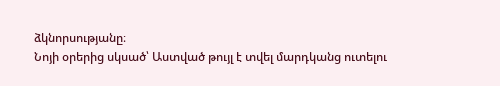ձկնորսությանը։
Նոյի օրերից սկսած՝ Աստված թույլ է տվել մարդկանց ուտելու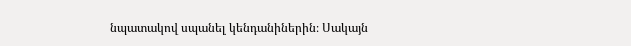նպատակով սպանել կենդանիներին։ Սակայն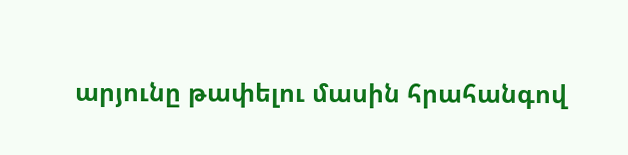արյունը թափելու մասին հրահանգով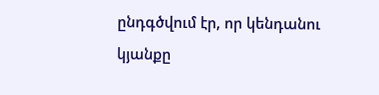ընդգծվում էր, որ կենդանու կյանքը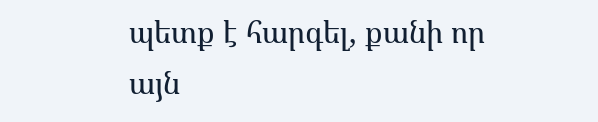պետք է հարգել, քանի որ այն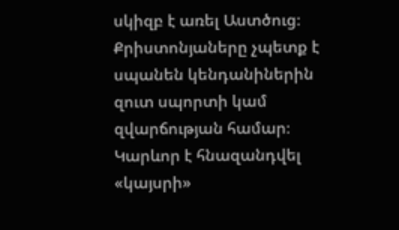սկիզբ է առել Աստծուց։ Քրիստոնյաները չպետք է սպանեն կենդանիներին զուտ սպորտի կամ զվարճության համար։ Կարևոր է հնազանդվել «կայսրի»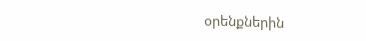օրենքներին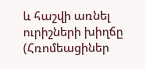և հաշվի առնել ուրիշների խիղճը (Հռոմեացիներ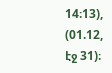14։13), (01.12, էջ 31)։